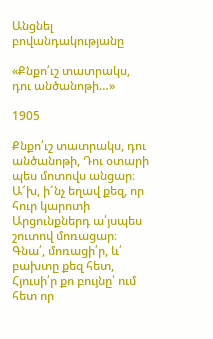Անցնել բովանդակությանը

«Քնքո՛ւշ տատրակս, դու անծանոթի…»

1905

Քնքո՛ւշ տատրակս, դու անծանոթի, Դու օտարի պես մոտովս անցար։ Ա՜խ, ի՜նչ եղավ քեզ, որ հուր կարոտի Արցունքներդ ա՛յսպես շուտով մոռացար։ Գնա՛, մոռացի՛ր, և՛ բախտը քեզ հետ, Հյուսի՛ր քո բույնը՝ ում հետ որ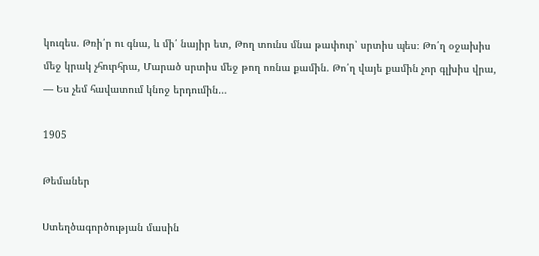կուզես. Թռի՛ր ու գնա, և մի՛ նայիր ետ, Թող տունս մնա թափուր՝ սրտիս պես։ Թո՛ղ օջախիս մեջ կրակ չհուրհրա, Մարած սրտիս մեջ թող ոռնա քամին. Թո՛ղ վայե քամին չոր գլխիս վրա, — Ես չեմ հավատում կնոջ երդումին…

1905

Թեմաներ

Ստեղծագործության մասին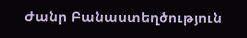Ժանր Բանաստեղծություն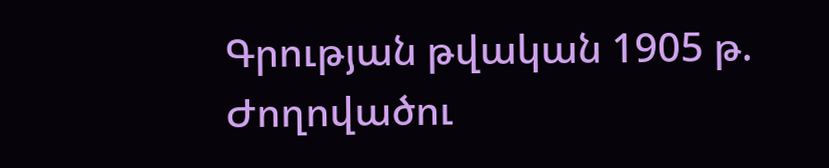Գրության թվական 1905 թ.
Ժողովածու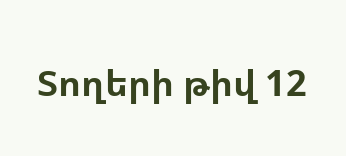Տողերի թիվ 12